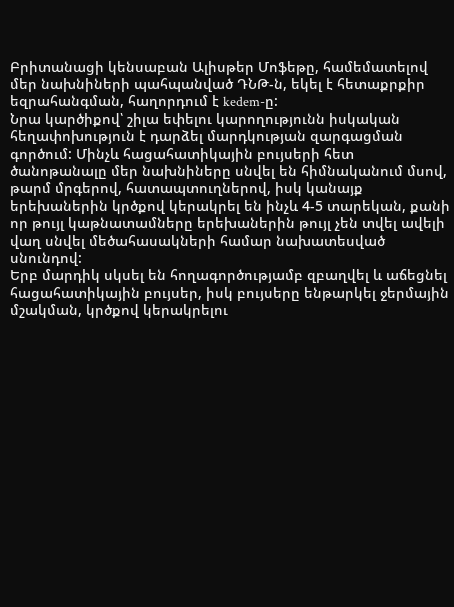Բրիտանացի կենսաբան Ալիսթեր Մոֆեթը, համեմատելով մեր նախնիների պահպանված ԴՆԹ-ն, եկել է հետաքրքիր եզրահանգման, հաղորդում է kedem-ը:
Նրա կարծիքով՝ շիլա եփելու կարողությունն իսկական հեղափոխություն է դարձել մարդկության զարգացման գործում: Մինչև հացահատիկային բույսերի հետ ծանոթանալը մեր նախնիները սնվել են հիմնականում մսով, թարմ մրգերով, հատապտուղներով, իսկ կանայք երեխաներին կրծքով կերակրել են ինչև 4-5 տարեկան, քանի որ թույլ կաթնատամները երեխաներին թույլ չեն տվել ավելի վաղ սնվել մեծահասակների համար նախատեսված սնունդով:
Երբ մարդիկ սկսել են հողագործությամբ զբաղվել և աճեցնել հացահատիկային բույսեր, իսկ բույսերը ենթարկել ջերմային մշակման, կրծքով կերակրելու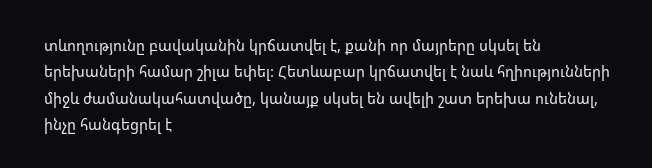տևողությունը բավականին կրճատվել է, քանի որ մայրերը սկսել են երեխաների համար շիլա եփել: Հետևաբար կրճատվել է նաև հղիությունների միջև ժամանակահատվածը, կանայք սկսել են ավելի շատ երեխա ունենալ, ինչը հանգեցրել է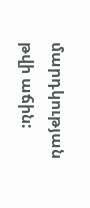մարդկության թվի աճին: